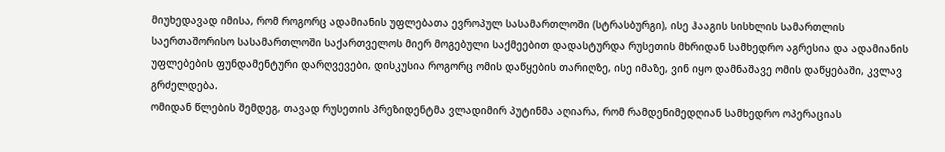მიუხედავად იმისა, რომ როგორც ადამიანის უფლებათა ევროპულ სასამართლოში (სტრასბურგი), ისე ჰააგის სისხლის სამართლის საერთაშორისო სასამართლოში საქართველოს მიერ მოგებული საქმეებით დადასტურდა რუსეთის მხრიდან სამხედრო აგრესია და ადამიანის უფლებების ფუნდამენტური დარღვევები, დისკუსია როგორც ომის დაწყების თარიღზე, ისე იმაზე, ვინ იყო დამნაშავე ომის დაწყებაში, კვლავ გრძელდება.
ომიდან წლების შემდეგ, თავად რუსეთის პრეზიდენტმა ვლადიმირ პუტინმა აღიარა, რომ რამდენიმედღიან სამხედრო ოპერაციას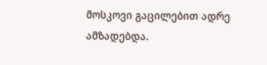მოსკოვი გაცილებით ადრე ამზადებდა.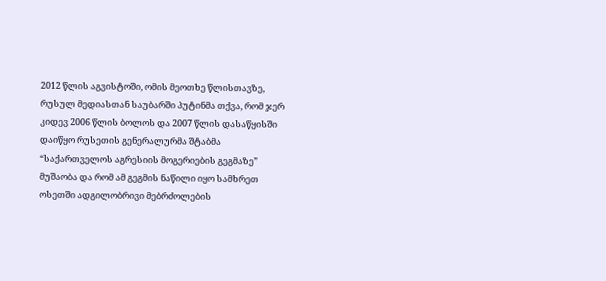2012 წლის აგვისტოში, ომის მეოთხე წლისთავზე, რუსულ მედიასთან საუბარში პუტინმა თქვა, რომ ჯერ კიდევ 2006 წლის ბოლოს და 2007 წლის დასაწყისში დაიწყო რუსეთის გენერალურმა შტაბმა “საქართველოს აგრესიის მოგერიების გეგმაზე” მუშაობა და რომ ამ გეგმის ნაწილი იყო სამხრეთ ოსეთში ადგილობრივი მებრძოლების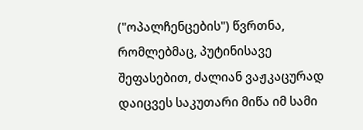("ოპალჩენცების") წვრთნა, რომლებმაც, პუტინისავე შეფასებით, ძალიან ვაჟკაცურად დაიცვეს საკუთარი მიწა იმ სამი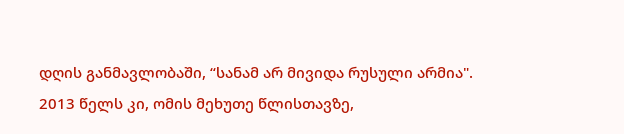დღის განმავლობაში, “სანამ არ მივიდა რუსული არმია".
2013 წელს კი, ომის მეხუთე წლისთავზე,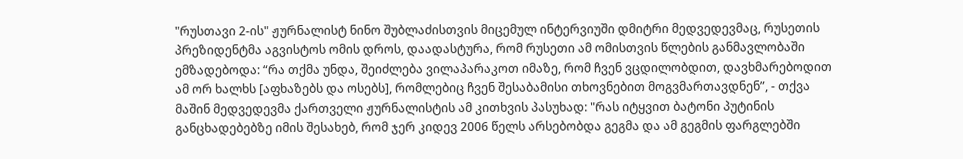"რუსთავი 2-ის" ჟურნალისტ ნინო შუბლაძისთვის მიცემულ ინტერვიუში დმიტრი მედვედევმაც, რუსეთის პრეზიდენტმა აგვისტოს ომის დროს, დაადასტურა, რომ რუსეთი ამ ომისთვის წლების განმავლობაში ემზადებოდა: “რა თქმა უნდა, შეიძლება ვილაპარაკოთ იმაზე, რომ ჩვენ ვცდილობდით, დავხმარებოდით ამ ორ ხალხს [აფხაზებს და ოსებს], რომლებიც ჩვენ შესაბამისი თხოვნებით მოგვმართავდნენ”, - თქვა მაშინ მედვედევმა ქართველი ჟურნალისტის ამ კითხვის პასუხად: "რას იტყვით ბატონი პუტინის განცხადებებზე იმის შესახებ, რომ ჯერ კიდევ 2006 წელს არსებობდა გეგმა და ამ გეგმის ფარგლებში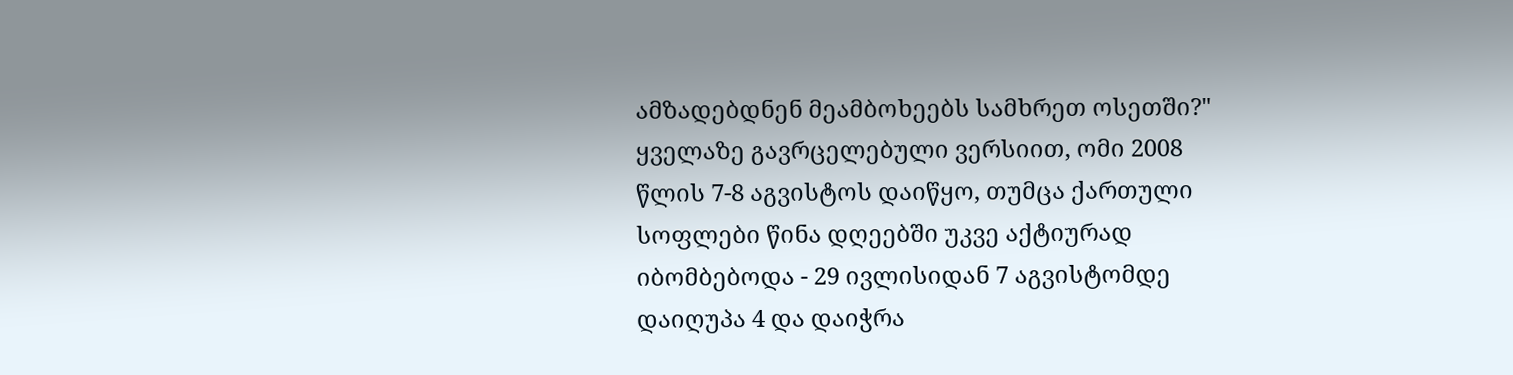ამზადებდნენ მეამბოხეებს სამხრეთ ოსეთში?"
ყველაზე გავრცელებული ვერსიით, ომი 2008 წლის 7-8 აგვისტოს დაიწყო, თუმცა ქართული სოფლები წინა დღეებში უკვე აქტიურად იბომბებოდა - 29 ივლისიდან 7 აგვისტომდე დაიღუპა 4 და დაიჭრა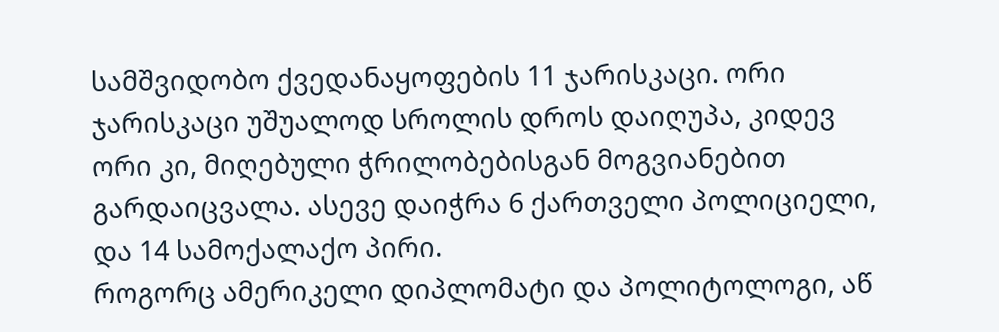სამშვიდობო ქვედანაყოფების 11 ჯარისკაცი. ორი ჯარისკაცი უშუალოდ სროლის დროს დაიღუპა, კიდევ ორი კი, მიღებული ჭრილობებისგან მოგვიანებით გარდაიცვალა. ასევე დაიჭრა 6 ქართველი პოლიციელი, და 14 სამოქალაქო პირი.
როგორც ამერიკელი დიპლომატი და პოლიტოლოგი, აწ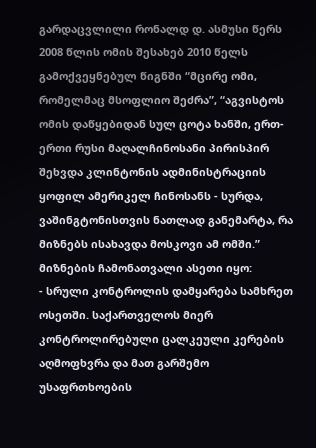გარდაცვლილი რონალდ დ. ასმუსი წერს 2008 წლის ომის შესახებ 2010 წელს გამოქვეყნებულ წიგნში “მცირე ომი, რომელმაც მსოფლიო შეძრა”, “აგვისტოს ომის დაწყებიდან სულ ცოტა ხანში, ერთ-ერთი რუსი მაღალჩინოსანი პირისპირ შეხვდა კლინტონის ადმინისტრაციის ყოფილ ამერიკელ ჩინოსანს - სურდა, ვაშინგტონისთვის ნათლად განემარტა, რა მიზნებს ისახავდა მოსკოვი ამ ომში.” მიზნების ჩამონათვალი ასეთი იყო:
- სრული კონტროლის დამყარება სამხრეთ ოსეთში. საქართველოს მიერ კონტროლირებული ცალკეული კერების აღმოფხვრა და მათ გარშემო უსაფრთხოების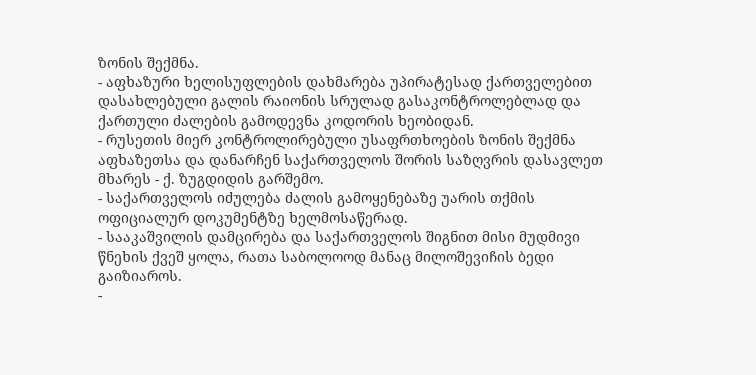ზონის შექმნა.
- აფხაზური ხელისუფლების დახმარება უპირატესად ქართველებით დასახლებული გალის რაიონის სრულად გასაკონტროლებლად და ქართული ძალების გამოდევნა კოდორის ხეობიდან.
- რუსეთის მიერ კონტროლირებული უსაფრთხოების ზონის შექმნა აფხაზეთსა და დანარჩენ საქართველოს შორის საზღვრის დასავლეთ მხარეს - ქ. ზუგდიდის გარშემო.
- საქართველოს იძულება ძალის გამოყენებაზე უარის თქმის ოფიციალურ დოკუმენტზე ხელმოსაწერად.
- სააკაშვილის დამცირება და საქართველოს შიგნით მისი მუდმივი წნეხის ქვეშ ყოლა, რათა საბოლოოდ მანაც მილოშევიჩის ბედი გაიზიაროს.
-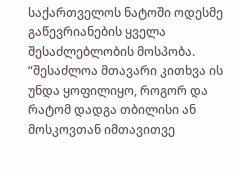საქართველოს ნატოში ოდესმე გაწევრიანების ყველა შესაძლებლობის მოსპობა.
“შესაძლოა მთავარი კითხვა ის უნდა ყოფილიყო, როგორ და რატომ დადგა თბილისი ან მოსკოვთან იმთავითვე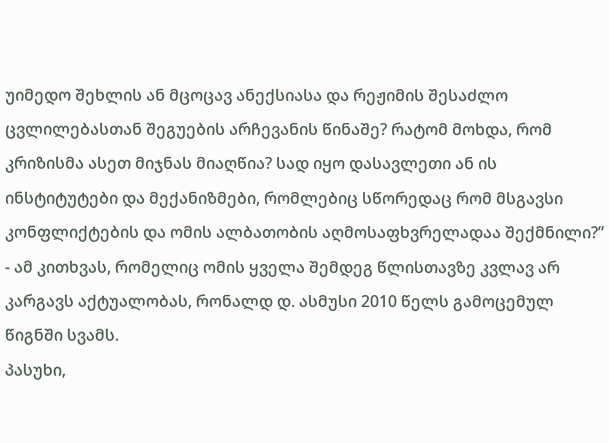უიმედო შეხლის ან მცოცავ ანექსიასა და რეჟიმის შესაძლო ცვლილებასთან შეგუების არჩევანის წინაშე? რატომ მოხდა, რომ კრიზისმა ასეთ მიჯნას მიაღწია? სად იყო დასავლეთი ან ის ინსტიტუტები და მექანიზმები, რომლებიც სწორედაც რომ მსგავსი კონფლიქტების და ომის ალბათობის აღმოსაფხვრელადაა შექმნილი?” - ამ კითხვას, რომელიც ომის ყველა შემდეგ წლისთავზე კვლავ არ კარგავს აქტუალობას, რონალდ დ. ასმუსი 2010 წელს გამოცემულ წიგნში სვამს.
პასუხი,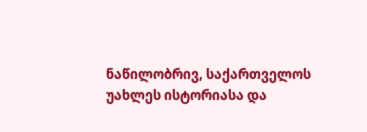ნაწილობრივ, საქართველოს უახლეს ისტორიასა და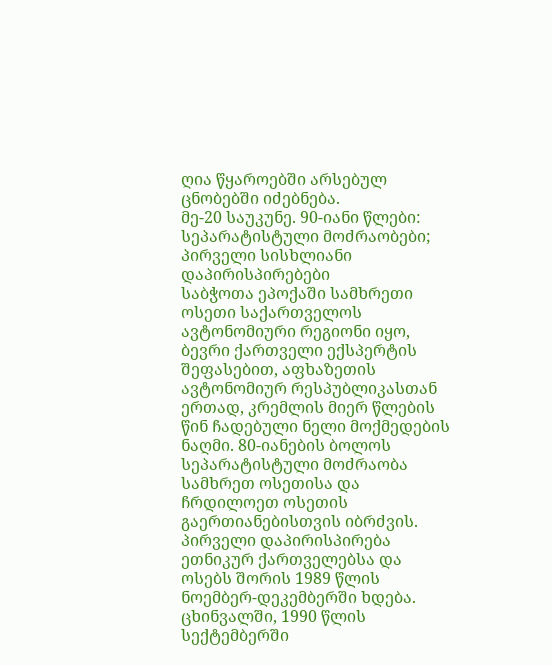ღია წყაროებში არსებულ ცნობებში იძებნება.
მე-20 საუკუნე. 90-იანი წლები: სეპარატისტული მოძრაობები; პირველი სისხლიანი დაპირისპირებები
საბჭოთა ეპოქაში სამხრეთი ოსეთი საქართველოს ავტონომიური რეგიონი იყო, ბევრი ქართველი ექსპერტის შეფასებით, აფხაზეთის ავტონომიურ რესპუბლიკასთან ერთად, კრემლის მიერ წლების წინ ჩადებული ნელი მოქმედების ნაღმი. 80-იანების ბოლოს სეპარატისტული მოძრაობა სამხრეთ ოსეთისა და ჩრდილოეთ ოსეთის გაერთიანებისთვის იბრძვის. პირველი დაპირისპირება ეთნიკურ ქართველებსა და ოსებს შორის 1989 წლის ნოემბერ-დეკემბერში ხდება. ცხინვალში, 1990 წლის სექტემბერში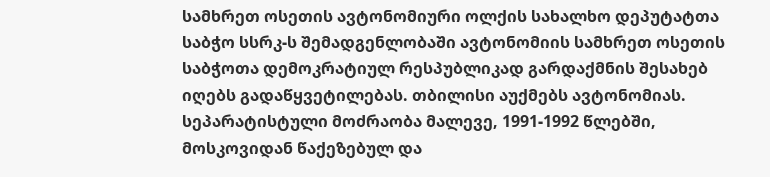სამხრეთ ოსეთის ავტონომიური ოლქის სახალხო დეპუტატთა საბჭო სსრკ-ს შემადგენლობაში ავტონომიის სამხრეთ ოსეთის საბჭოთა დემოკრატიულ რესპუბლიკად გარდაქმნის შესახებ იღებს გადაწყვეტილებას. თბილისი აუქმებს ავტონომიას. სეპარატისტული მოძრაობა მალევე, 1991-1992 წლებში, მოსკოვიდან წაქეზებულ და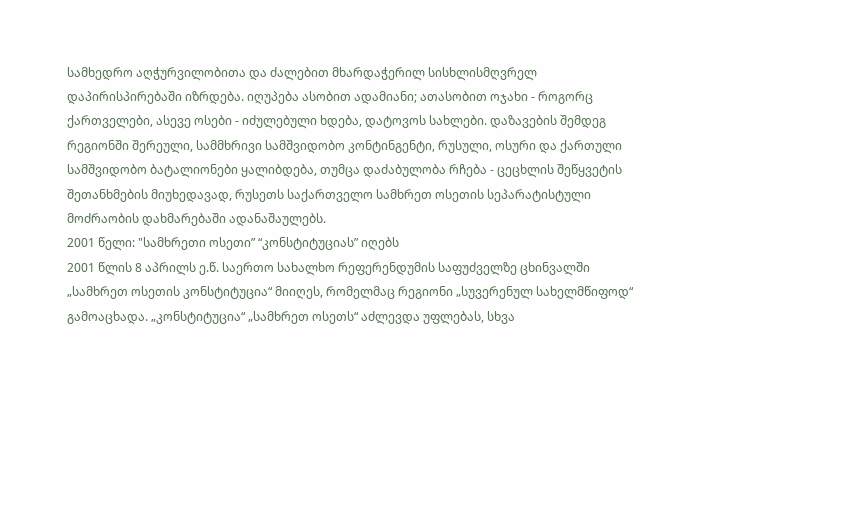სამხედრო აღჭურვილობითა და ძალებით მხარდაჭერილ სისხლისმღვრელ დაპირისპირებაში იზრდება. იღუპება ასობით ადამიანი; ათასობით ოჯახი - როგორც ქართველები, ასევე ოსები - იძულებული ხდება, დატოვოს სახლები. დაზავების შემდეგ რეგიონში შერეული, სამმხრივი სამშვიდობო კონტინგენტი, რუსული, ოსური და ქართული სამშვიდობო ბატალიონები ყალიბდება, თუმცა დაძაბულობა რჩება - ცეცხლის შეწყვეტის შეთანხმების მიუხედავად, რუსეთს საქართველო სამხრეთ ოსეთის სეპარატისტული მოძრაობის დახმარებაში ადანაშაულებს.
2001 წელი: "სამხრეთი ოსეთი” “კონსტიტუციას” იღებს
2001 წლის 8 აპრილს ე.წ. საერთო სახალხო რეფერენდუმის საფუძველზე ცხინვალში „სამხრეთ ოსეთის კონსტიტუცია“ მიიღეს, რომელმაც რეგიონი „სუვერენულ სახელმწიფოდ“ გამოაცხადა. „კონსტიტუცია“ „სამხრეთ ოსეთს“ აძლევდა უფლებას, სხვა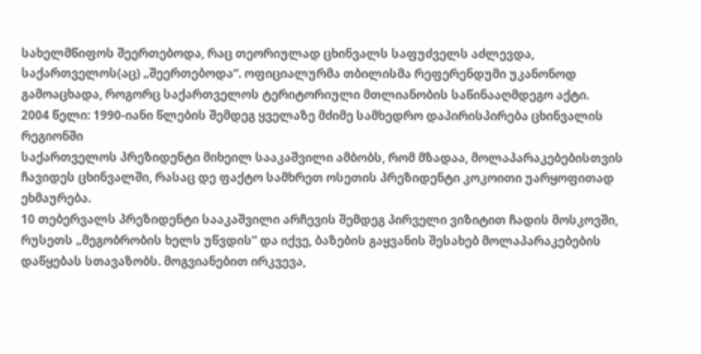სახელმწიფოს შეერთებოდა, რაც თეორიულად ცხინვალს საფუძველს აძლევდა, საქართველოს(აც) „შეერთებოდა“. ოფიციალურმა თბილისმა რეფერენდუმი უკანონოდ გამოაცხადა, როგორც საქართველოს ტერიტორიული მთლიანობის საწინააღმდეგო აქტი.
2004 წელი: 1990-იანი წლების შემდეგ ყველაზე მძიმე სამხედრო დაპირისპირება ცხინვალის რეგიონში
საქართველოს პრეზიდენტი მიხეილ სააკაშვილი ამბობს, რომ მზადაა, მოლაპარაკებებისთვის ჩავიდეს ცხინვალში, რასაც დე ფაქტო სამხრეთ ოსეთის პრეზიდენტი კოკოითი უარყოფითად ეხმაურება.
10 თებერვალს პრეზიდენტი სააკაშვილი არჩევის შემდეგ პირველი ვიზიტით ჩადის მოსკოვში, რუსეთს „მეგობრობის ხელს უწვდის” და იქვე, ბაზების გაყვანის შესახებ მოლაპარაკებების დაწყებას სთავაზობს. მოგვიანებით ირკვევა,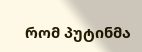რომ პუტინმა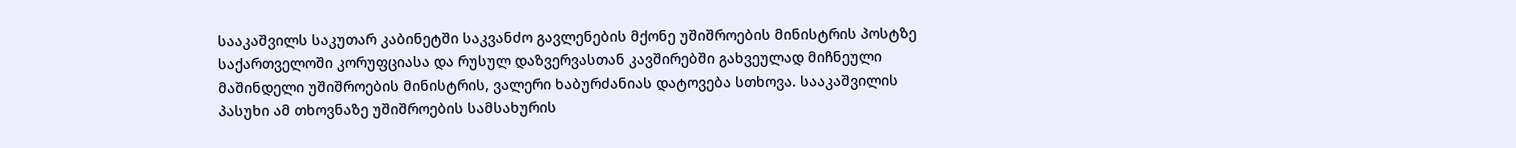სააკაშვილს საკუთარ კაბინეტში საკვანძო გავლენების მქონე უშიშროების მინისტრის პოსტზე საქართველოში კორუფციასა და რუსულ დაზვერვასთან კავშირებში გახვეულად მიჩნეული მაშინდელი უშიშროების მინისტრის, ვალერი ხაბურძანიას დატოვება სთხოვა. სააკაშვილის პასუხი ამ თხოვნაზე უშიშროების სამსახურის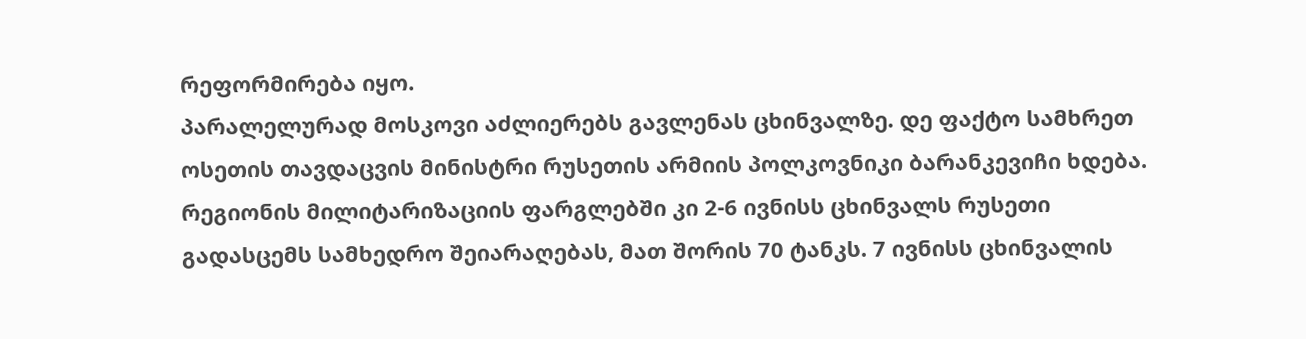რეფორმირება იყო.
პარალელურად მოსკოვი აძლიერებს გავლენას ცხინვალზე. დე ფაქტო სამხრეთ ოსეთის თავდაცვის მინისტრი რუსეთის არმიის პოლკოვნიკი ბარანკევიჩი ხდება. რეგიონის მილიტარიზაციის ფარგლებში კი 2-6 ივნისს ცხინვალს რუსეთი გადასცემს სამხედრო შეიარაღებას, მათ შორის 70 ტანკს. 7 ივნისს ცხინვალის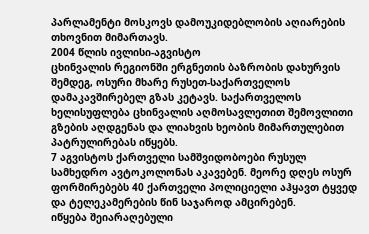პარლამენტი მოსკოვს დამოუკიდებლობის აღიარების თხოვნით მიმართავს.
2004 წლის ივლისი-აგვისტო
ცხინვალის რეგიონში ერგნეთის ბაზრობის დახურვის შემდეგ, ოსური მხარე რუსეთ-საქართველოს დამაკავშირებელ გზას კეტავს. საქართველოს ხელისუფლება ცხინვალის აღმოსავლეთით შემოვლითი გზების აღდგენას და ლიახვის ხეობის მიმართულებით პატრულირებას იწყებს.
7 აგვისტოს ქართველი სამშვიდობოები რუსულ სამხედრო ავტოკოლონას აკავებენ. მეორე დღეს ოსურ ფორმირებებს 40 ქართველი პოლიციელი აჰყავთ ტყვედ და ტელეკამერების წინ საჯაროდ ამცირებენ.
იწყება შეიარაღებული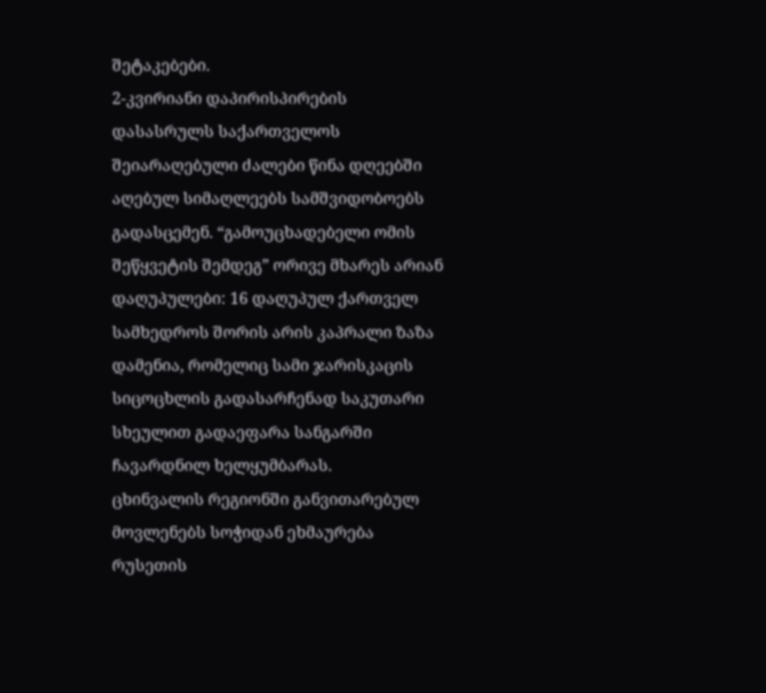შეტაკებები.
2-კვირიანი დაპირისპირების დასასრულს საქართველოს შეიარაღებული ძალები წინა დღეებში აღებულ სიმაღლეებს სამშვიდობოებს გადასცემენ. “გამოუცხადებელი ომის შეწყვეტის შემდეგ” ორივე მხარეს არიან დაღუპულები: 16 დაღუპულ ქართველ სამხედროს შორის არის კაპრალი ზაზა დამენია, რომელიც სამი ჯარისკაცის სიცოცხლის გადასარჩენად საკუთარი სხეულით გადაეფარა სანგარში ჩავარდნილ ხელყუმბარას.
ცხინვალის რეგიონში განვითარებულ მოვლენებს სოჭიდან ეხმაურება რუსეთის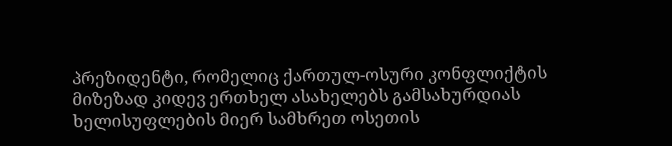პრეზიდენტი, რომელიც ქართულ-ოსური კონფლიქტის მიზეზად კიდევ ერთხელ ასახელებს გამსახურდიას ხელისუფლების მიერ სამხრეთ ოსეთის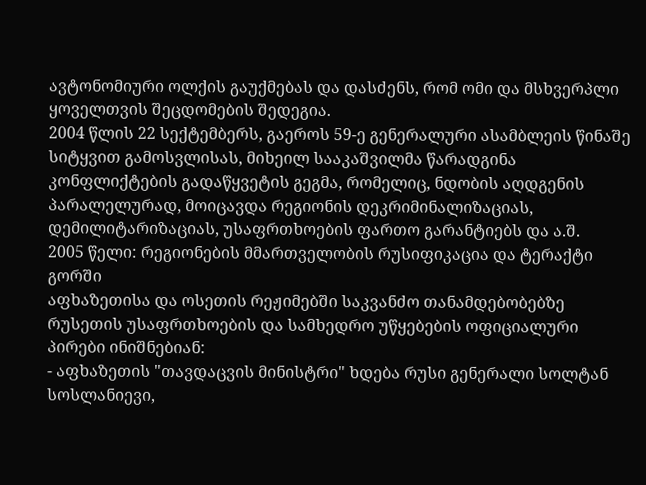ავტონომიური ოლქის გაუქმებას და დასძენს, რომ ომი და მსხვერპლი ყოველთვის შეცდომების შედეგია.
2004 წლის 22 სექტემბერს, გაეროს 59-ე გენერალური ასამბლეის წინაშე სიტყვით გამოსვლისას, მიხეილ სააკაშვილმა წარადგინა კონფლიქტების გადაწყვეტის გეგმა, რომელიც, ნდობის აღდგენის პარალელურად, მოიცავდა რეგიონის დეკრიმინალიზაციას, დემილიტარიზაციას, უსაფრთხოების ფართო გარანტიებს და ა.შ.
2005 წელი: რეგიონების მმართველობის რუსიფიკაცია და ტერაქტი გორში
აფხაზეთისა და ოსეთის რეჟიმებში საკვანძო თანამდებობებზე რუსეთის უსაფრთხოების და სამხედრო უწყებების ოფიციალური პირები ინიშნებიან:
- აფხაზეთის "თავდაცვის მინისტრი" ხდება რუსი გენერალი სოლტან სოსლანიევი,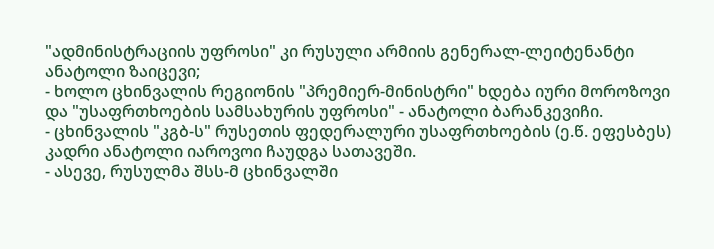"ადმინისტრაციის უფროსი" კი რუსული არმიის გენერალ-ლეიტენანტი ანატოლი ზაიცევი;
- ხოლო ცხინვალის რეგიონის "პრემიერ-მინისტრი" ხდება იური მოროზოვი და "უსაფრთხოების სამსახურის უფროსი" - ანატოლი ბარანკევიჩი.
- ცხინვალის "კგბ-ს" რუსეთის ფედერალური უსაფრთხოების (ე.წ. ეფესბეს) კადრი ანატოლი იაროვოი ჩაუდგა სათავეში.
- ასევე, რუსულმა შსს-მ ცხინვალში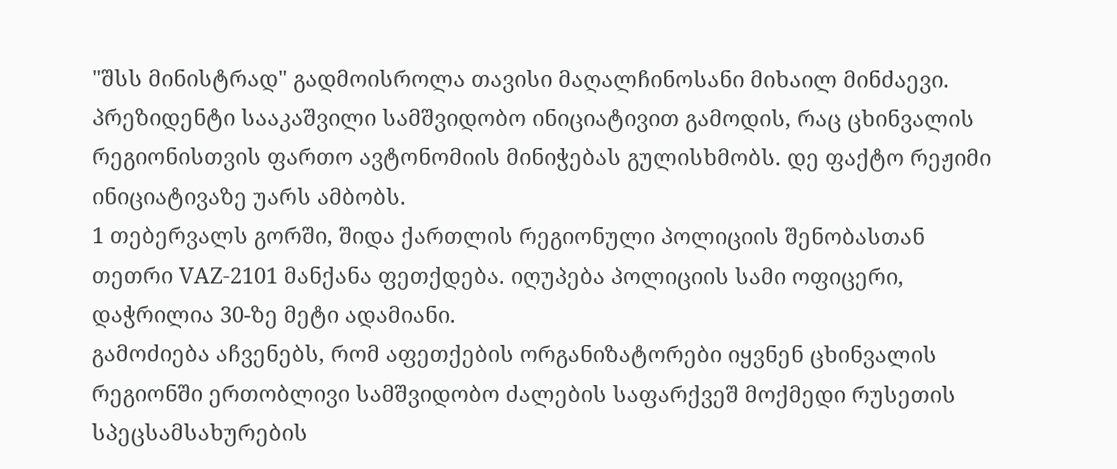"შსს მინისტრად" გადმოისროლა თავისი მაღალჩინოსანი მიხაილ მინძაევი.
პრეზიდენტი სააკაშვილი სამშვიდობო ინიციატივით გამოდის, რაც ცხინვალის რეგიონისთვის ფართო ავტონომიის მინიჭებას გულისხმობს. დე ფაქტო რეჟიმი ინიციატივაზე უარს ამბობს.
1 თებერვალს გორში, შიდა ქართლის რეგიონული პოლიციის შენობასთან თეთრი VAZ-2101 მანქანა ფეთქდება. იღუპება პოლიციის სამი ოფიცერი, დაჭრილია 30-ზე მეტი ადამიანი.
გამოძიება აჩვენებს, რომ აფეთქების ორგანიზატორები იყვნენ ცხინვალის რეგიონში ერთობლივი სამშვიდობო ძალების საფარქვეშ მოქმედი რუსეთის სპეცსამსახურების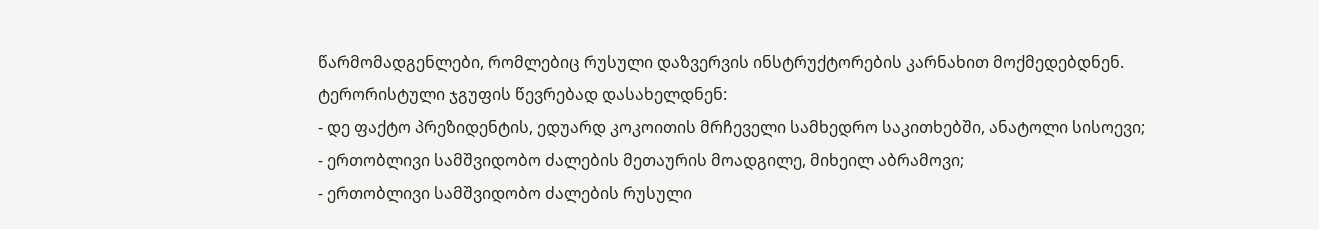წარმომადგენლები, რომლებიც რუსული დაზვერვის ინსტრუქტორების კარნახით მოქმედებდნენ.
ტერორისტული ჯგუფის წევრებად დასახელდნენ:
- დე ფაქტო პრეზიდენტის, ედუარდ კოკოითის მრჩეველი სამხედრო საკითხებში, ანატოლი სისოევი;
- ერთობლივი სამშვიდობო ძალების მეთაურის მოადგილე, მიხეილ აბრამოვი;
- ერთობლივი სამშვიდობო ძალების რუსული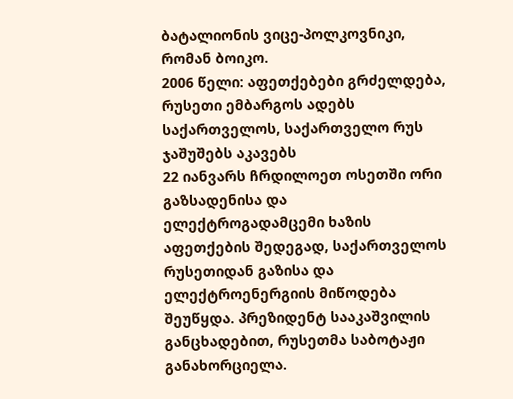ბატალიონის ვიცე-პოლკოვნიკი, რომან ბოიკო.
2006 წელი: აფეთქებები გრძელდება, რუსეთი ემბარგოს ადებს საქართველოს, საქართველო რუს ჯაშუშებს აკავებს
22 იანვარს ჩრდილოეთ ოსეთში ორი გაზსადენისა და ელექტროგადამცემი ხაზის აფეთქების შედეგად, საქართველოს რუსეთიდან გაზისა და ელექტროენერგიის მიწოდება შეუწყდა. პრეზიდენტ სააკაშვილის განცხადებით, რუსეთმა საბოტაჟი განახორციელა.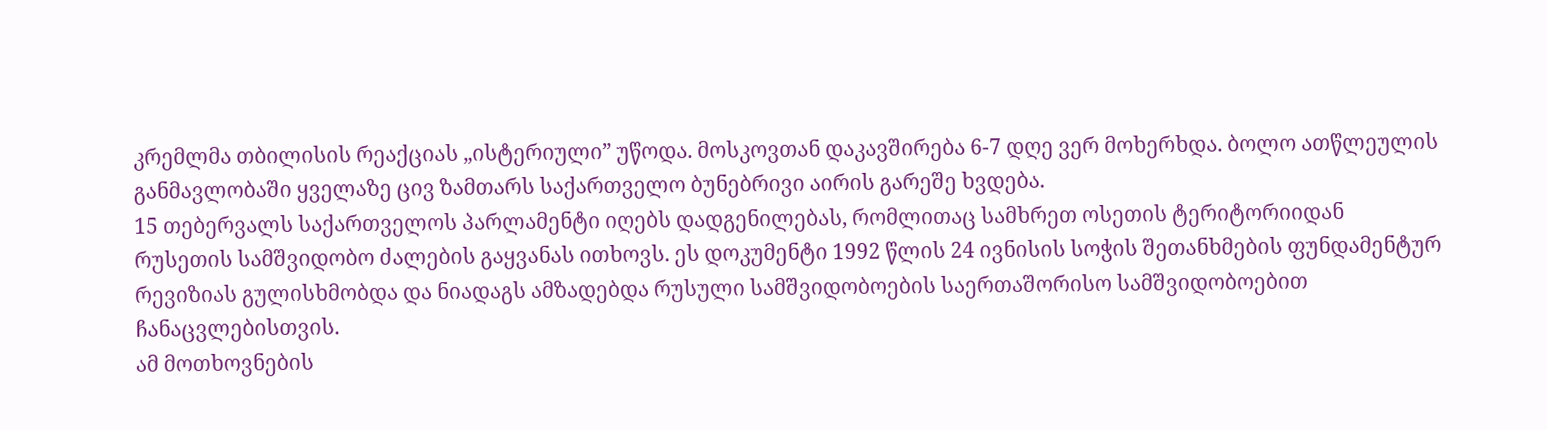კრემლმა თბილისის რეაქციას „ისტერიული” უწოდა. მოსკოვთან დაკავშირება 6-7 დღე ვერ მოხერხდა. ბოლო ათწლეულის განმავლობაში ყველაზე ცივ ზამთარს საქართველო ბუნებრივი აირის გარეშე ხვდება.
15 თებერვალს საქართველოს პარლამენტი იღებს დადგენილებას, რომლითაც სამხრეთ ოსეთის ტერიტორიიდან რუსეთის სამშვიდობო ძალების გაყვანას ითხოვს. ეს დოკუმენტი 1992 წლის 24 ივნისის სოჭის შეთანხმების ფუნდამენტურ რევიზიას გულისხმობდა და ნიადაგს ამზადებდა რუსული სამშვიდობოების საერთაშორისო სამშვიდობოებით ჩანაცვლებისთვის.
ამ მოთხოვნების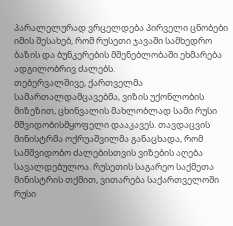პარალელურად ვრცელდება პირველი ცნობები იმის შესახებ, რომ რუსეთი ჯავაში სამხედრო ბაზის და ბუნკერების მშენებლობაში ეხმარება ადგილობრივ ძალებს.
თებერვალშივე, ქართველმა სამართალდამცავებმა, ვიზის უქონლობის მიზეზით, ცხინვალის მახლობლად სამი რუსი მშვიდობისმყოფელი დააკავეს. თავდაცვის მინისტრმა ოქრუაშვილმა განაცხადა, რომ სამშვიდობო ძალებისთვის ვიზების აღება სავალდებულოა. რუსეთის საგარეო საქმეთა მინისტრის თქმით, ვითარება საქართველოში რუსი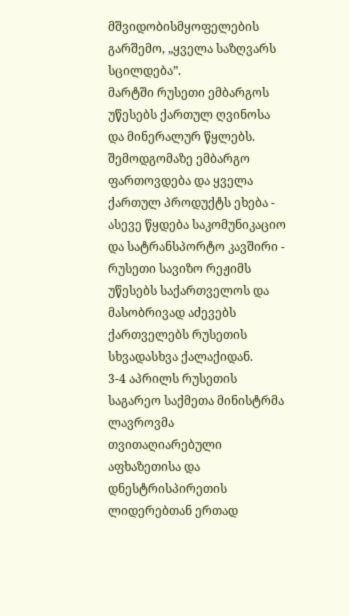მშვიდობისმყოფელების გარშემო, „ყველა საზღვარს სცილდება”.
მარტში რუსეთი ემბარგოს უწესებს ქართულ ღვინოსა და მინერალურ წყლებს. შემოდგომაზე ემბარგო ფართოვდება და ყველა ქართულ პროდუქტს ეხება - ასევე წყდება საკომუნიკაციო და სატრანსპორტო კავშირი - რუსეთი სავიზო რეჟიმს უწესებს საქართველოს და მასობრივად აძევებს ქართველებს რუსეთის სხვადასხვა ქალაქიდან.
3-4 აპრილს რუსეთის საგარეო საქმეთა მინისტრმა ლავროვმა თვითაღიარებული აფხაზეთისა და დნესტრისპირეთის ლიდერებთან ერთად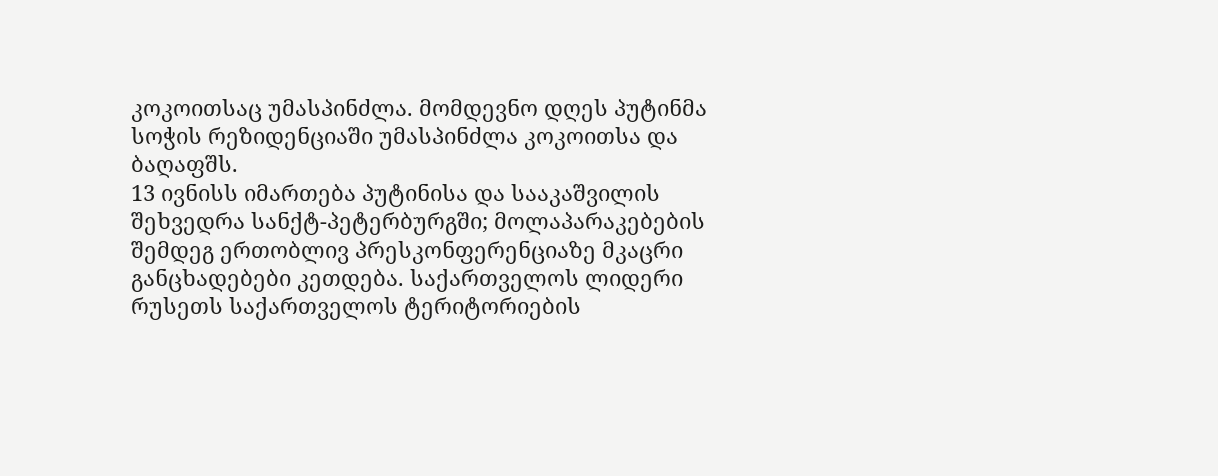კოკოითსაც უმასპინძლა. მომდევნო დღეს პუტინმა სოჭის რეზიდენციაში უმასპინძლა კოკოითსა და ბაღაფშს.
13 ივნისს იმართება პუტინისა და სააკაშვილის შეხვედრა სანქტ-პეტერბურგში; მოლაპარაკებების შემდეგ ერთობლივ პრესკონფერენციაზე მკაცრი განცხადებები კეთდება. საქართველოს ლიდერი რუსეთს საქართველოს ტერიტორიების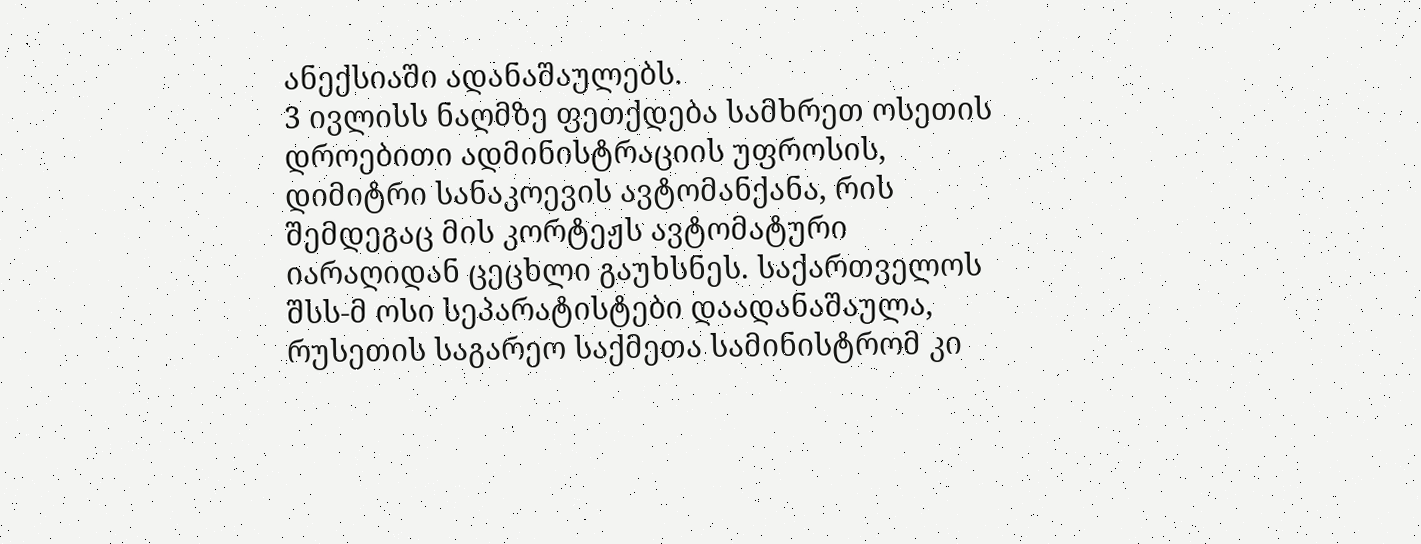ანექსიაში ადანაშაულებს.
3 ივლისს ნაღმზე ფეთქდება სამხრეთ ოსეთის დროებითი ადმინისტრაციის უფროსის, დიმიტრი სანაკოევის ავტომანქანა, რის შემდეგაც მის კორტეჟს ავტომატური იარაღიდან ცეცხლი გაუხსნეს. საქართველოს შსს-მ ოსი სეპარატისტები დაადანაშაულა, რუსეთის საგარეო საქმეთა სამინისტრომ კი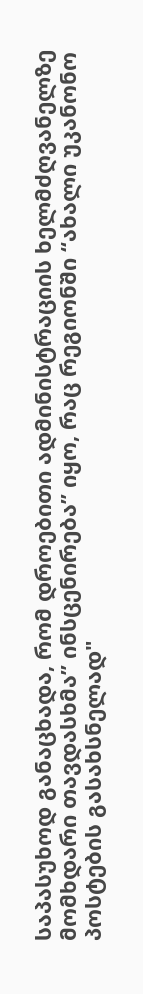საპასუხოდ განაცხადა, რომ დროებითი ადმინისტრაციის ხელმძღვანელზე მომხდარი თავდასხმა” ინსცენირება” იყო, რაც რეგიონში “ახალი უკანონო პოსტების გასახსნელად"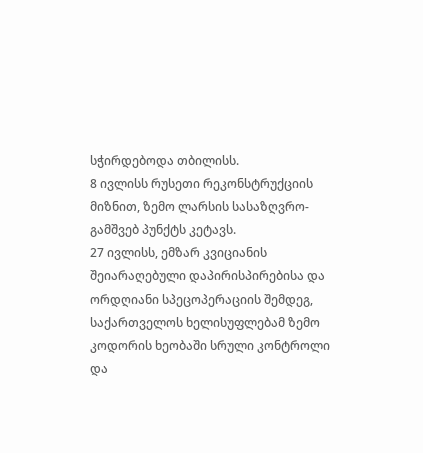სჭირდებოდა თბილისს.
8 ივლისს რუსეთი რეკონსტრუქციის მიზნით, ზემო ლარსის სასაზღვრო-გამშვებ პუნქტს კეტავს.
27 ივლისს, ემზარ კვიციანის შეიარაღებული დაპირისპირებისა და ორდღიანი სპეცოპერაციის შემდეგ, საქართველოს ხელისუფლებამ ზემო კოდორის ხეობაში სრული კონტროლი და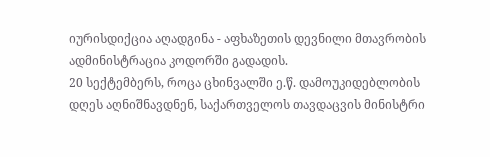იურისდიქცია აღადგინა - აფხაზეთის დევნილი მთავრობის ადმინისტრაცია კოდორში გადადის.
20 სექტემბერს, როცა ცხინვალში ე.წ. დამოუკიდებლობის დღეს აღნიშნავდნენ, საქართველოს თავდაცვის მინისტრი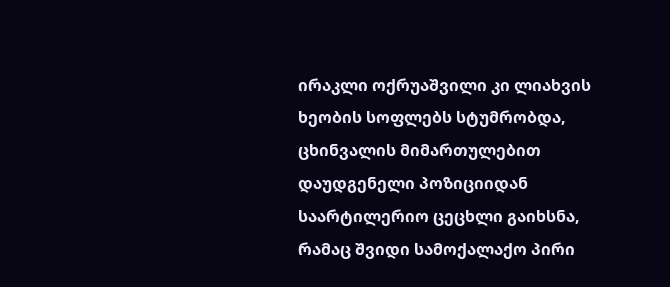ირაკლი ოქრუაშვილი კი ლიახვის ხეობის სოფლებს სტუმრობდა, ცხინვალის მიმართულებით დაუდგენელი პოზიციიდან საარტილერიო ცეცხლი გაიხსნა, რამაც შვიდი სამოქალაქო პირი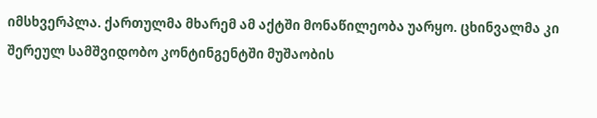იმსხვერპლა. ქართულმა მხარემ ამ აქტში მონაწილეობა უარყო. ცხინვალმა კი შერეულ სამშვიდობო კონტინგენტში მუშაობის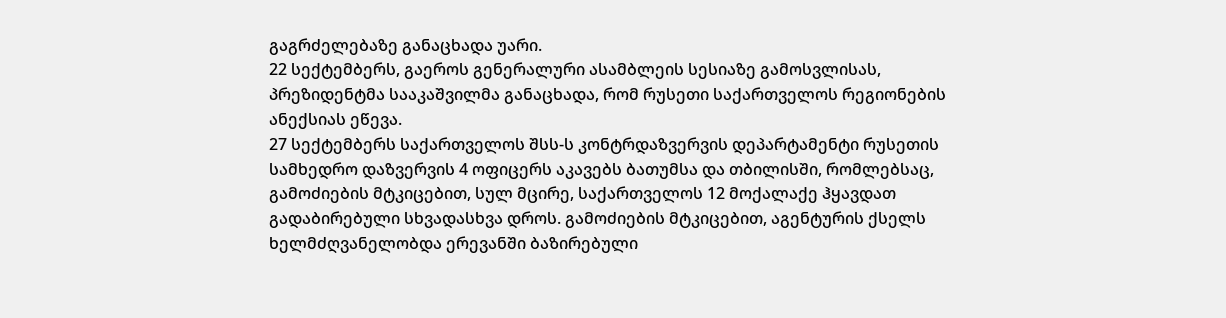გაგრძელებაზე განაცხადა უარი.
22 სექტემბერს, გაეროს გენერალური ასამბლეის სესიაზე გამოსვლისას, პრეზიდენტმა სააკაშვილმა განაცხადა, რომ რუსეთი საქართველოს რეგიონების ანექსიას ეწევა.
27 სექტემბერს საქართველოს შსს-ს კონტრდაზვერვის დეპარტამენტი რუსეთის სამხედრო დაზვერვის 4 ოფიცერს აკავებს ბათუმსა და თბილისში, რომლებსაც, გამოძიების მტკიცებით, სულ მცირე, საქართველოს 12 მოქალაქე ჰყავდათ გადაბირებული სხვადასხვა დროს. გამოძიების მტკიცებით, აგენტურის ქსელს ხელმძღვანელობდა ერევანში ბაზირებული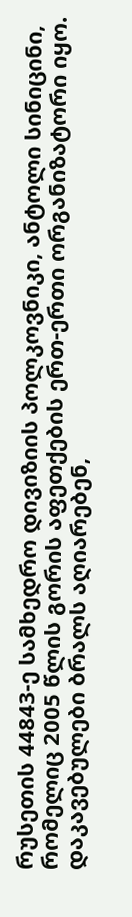რუსეთის 44843-ე სამხედრო დივიზიის პოლკოვნიკი, ანტოლი სინიცინი, რომელიც 2005 წლის გორის აფეთქების ერთ-ერთი ორგანიზატორი იყო. დაკავებულები ბრალს აღიარებენ,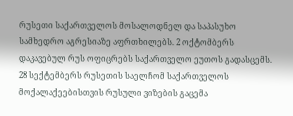რუსეთი საქართველოს მოსალოდნელ და საპასუხო სამხედრო აგრესიაზე აფრთხილებს. 2 ოქტომბერს დაკავებულ რუს ოფიცრებს საქართველო ეუთოს გადასცემს.
28 სექტემბერს რუსეთის საელჩომ საქართველოს მოქალაქეებისთვის რუსული ვიზების გაცემა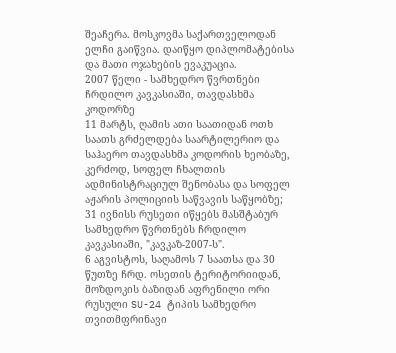შეაჩერა. მოსკოვმა საქართველოდან ელჩი გაიწვია. დაიწყო დიპლომატებისა და მათი ოჯახების ევაკუაცია.
2007 წელი - სამხედრო წვრთნები ჩრდილო კავკასიაში, თავდასხმა კოდორზე
11 მარტს, ღამის ათი საათიდან ოთხ საათს გრძელდება საარტილერიო და საჰაერო თავდასხმა კოდორის ხეობაზე, კერძოდ, სოფელ ჩხალთის ადმინისტრაციულ შენობასა და სოფელ აჟარის პოლიციის საწვავის საწყობზე;
31 ივნისს რუსეთი იწყებს მასშტაბურ სამხედრო წვრთნებს ჩრდილო კავკასიაში, "კავკაზ-2007-ს".
6 აგვისტოს, საღამოს 7 საათსა და 30 წუთზე ჩრდ. ოსეთის ტერიტორიიდან, მოზდოკის ბაზიდან აფრენილი ორი რუსული SU-24 ტიპის სამხედრო თვითმფრინავი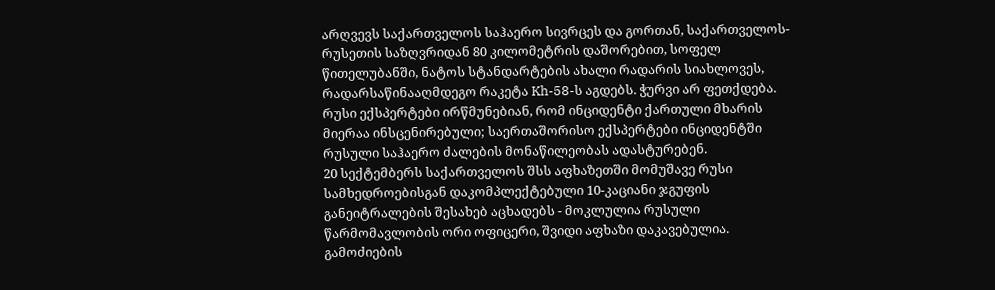არღვევს საქართველოს საჰაერო სივრცეს და გორთან, საქართველოს-რუსეთის საზღვრიდან 80 კილომეტრის დაშორებით, სოფელ წითელუბანში, ნატოს სტანდარტების ახალი რადარის სიახლოვეს, რადარსაწინააღმდეგო რაკეტა Kh-58-ს აგდებს. ჭურვი არ ფეთქდება. რუსი ექსპერტები ირწმუნებიან, რომ ინციდენტი ქართული მხარის მიერაა ინსცენირებული; საერთაშორისო ექსპერტები ინციდენტში რუსული საჰაერო ძალების მონაწილეობას ადასტურებენ.
20 სექტემბერს საქართველოს შსს აფხაზეთში მომუშავე რუსი სამხედროებისგან დაკომპლექტებული 10-კაციანი ჯგუფის განეიტრალების შესახებ აცხადებს - მოკლულია რუსული წარმომავლობის ორი ოფიცერი, შვიდი აფხაზი დაკავებულია. გამოძიების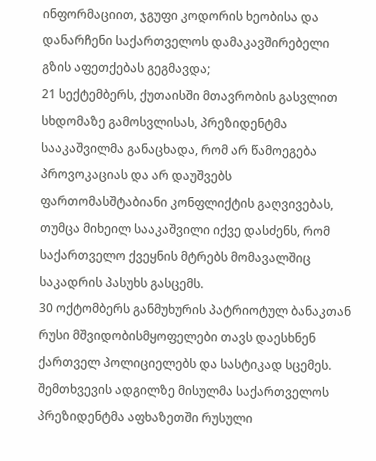ინფორმაციით, ჯგუფი კოდორის ხეობისა და დანარჩენი საქართველოს დამაკავშირებელი გზის აფეთქებას გეგმავდა;
21 სექტემბერს, ქუთაისში მთავრობის გასვლით სხდომაზე გამოსვლისას, პრეზიდენტმა სააკაშვილმა განაცხადა, რომ არ წამოეგება პროვოკაციას და არ დაუშვებს ფართომასშტაბიანი კონფლიქტის გაღვივებას, თუმცა მიხეილ სააკაშვილი იქვე დასძენს, რომ საქართველო ქვეყნის მტრებს მომავალშიც საკადრის პასუხს გასცემს.
30 ოქტომბერს განმუხურის პატრიოტულ ბანაკთან რუსი მშვიდობისმყოფელები თავს დაესხნენ ქართველ პოლიციელებს და სასტიკად სცემეს. შემთხვევის ადგილზე მისულმა საქართველოს პრეზიდენტმა აფხაზეთში რუსული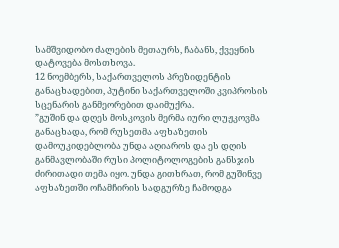სამშვიდობო ძალების მეთაურს, ჩაბანს, ქვეყნის დატოვება მოსთხოვა.
12 ნოემბერს, საქართველოს პრეზიდენტის განაცხადებით, პუტინი საქართველოში კვიპროსის სცენარის განმეორებით დაიმუქრა.
”გუშინ და დღეს მოსკოვის მერმა იური ლუჟკოვმა განაცხადა, რომ რუსეთმა აფხაზეთის დამოუკიდებლობა უნდა აღიაროს და ეს დღის განმავლობაში რუსი პოლიტოლოგების განსჯის ძირითადი თემა იყო. უნდა გითხრათ, რომ გუშინვე აფხაზეთში ოჩამჩირის სადგურზე ჩამოდგა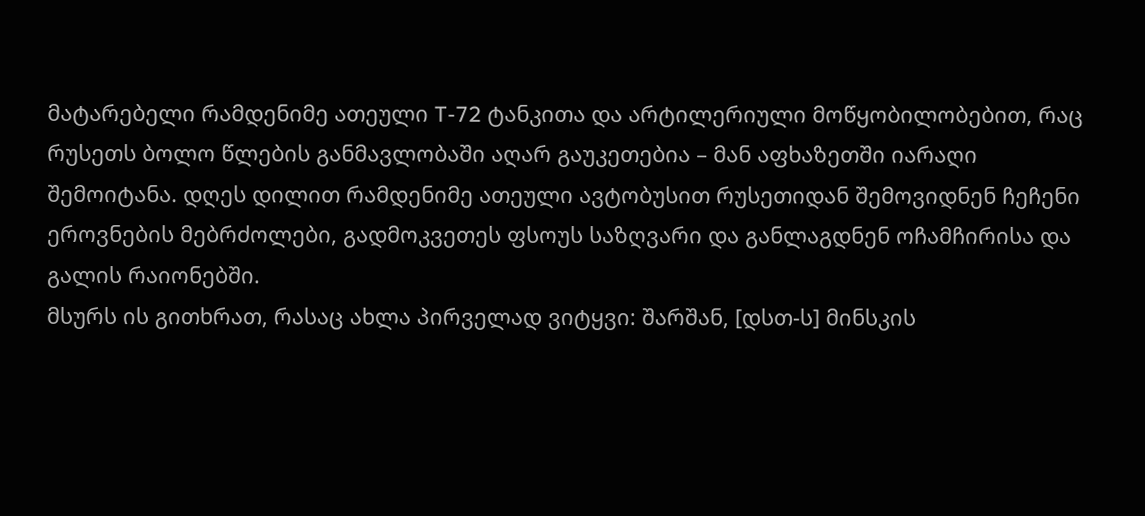მატარებელი რამდენიმე ათეული T-72 ტანკითა და არტილერიული მოწყობილობებით, რაც რუსეთს ბოლო წლების განმავლობაში აღარ გაუკეთებია – მან აფხაზეთში იარაღი შემოიტანა. დღეს დილით რამდენიმე ათეული ავტობუსით რუსეთიდან შემოვიდნენ ჩეჩენი ეროვნების მებრძოლები, გადმოკვეთეს ფსოუს საზღვარი და განლაგდნენ ოჩამჩირისა და გალის რაიონებში.
მსურს ის გითხრათ, რასაც ახლა პირველად ვიტყვი: შარშან, [დსთ-ს] მინსკის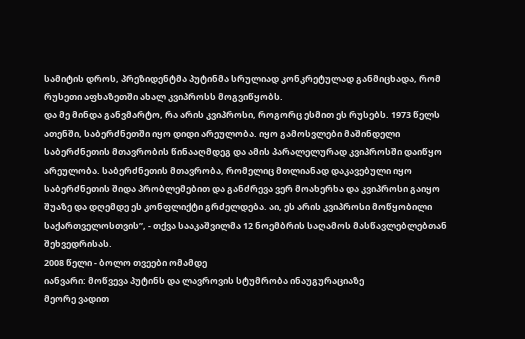სამიტის დროს, პრეზიდენტმა პუტინმა სრულიად კონკრეტულად განმიცხადა, რომ რუსეთი აფხაზეთში ახალ კვიპროსს მოგვიწყობს.
და მე მინდა განვმარტო, რა არის კვიპროსი, როგორც ესმით ეს რუსებს. 1973 წელს ათენში, საბერძნეთში იყო დიდი არეულობა. იყო გამოსვლები მაშინდელი საბერძნეთის მთავრობის წინააღმდეგ და ამის პარალელურად კვიპროსში დაიწყო არეულობა. საბერძნეთის მთავრობა, რომელიც მთლიანად დაკავებული იყო საბერძნეთის შიდა პრობლემებით და განძრევა ვერ მოახერხა და კვიპროსი გაიყო შუაზე და დღემდე ეს კონფლიქტი გრძელდება. აი, ეს არის კვიპროსი მოწყობილი საქართველოსთვის”, - თქვა სააკაშვილმა 12 ნოემბრის საღამოს მასწავლებლებთან შეხვედრისას.
2008 წელი - ბოლო თვეები ომამდე
იანვარი: მოწვევა პუტინს და ლავროვის სტუმრობა ინაუგურაციაზე
მეორე ვადით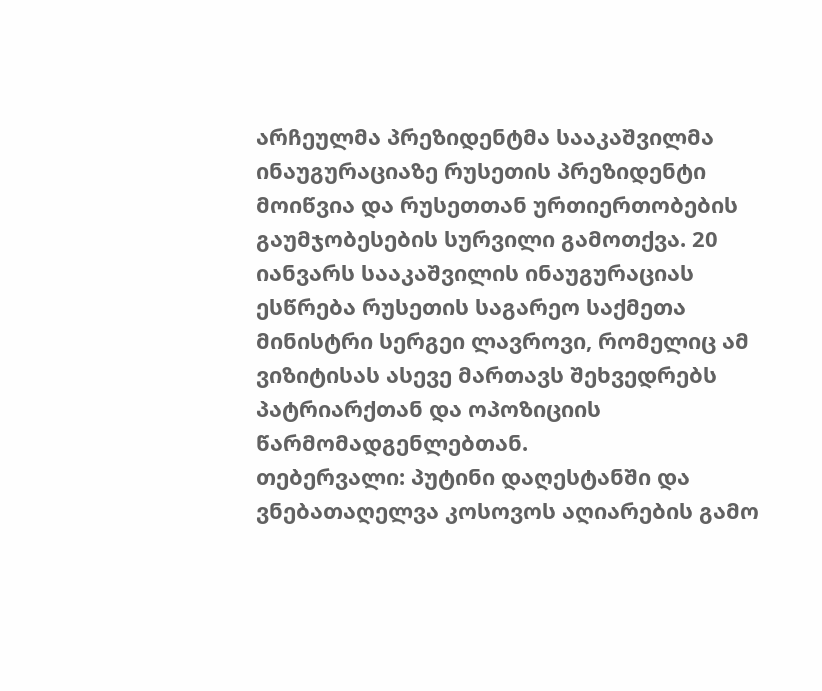არჩეულმა პრეზიდენტმა სააკაშვილმა ინაუგურაციაზე რუსეთის პრეზიდენტი მოიწვია და რუსეთთან ურთიერთობების გაუმჯობესების სურვილი გამოთქვა. 20 იანვარს სააკაშვილის ინაუგურაციას ესწრება რუსეთის საგარეო საქმეთა მინისტრი სერგეი ლავროვი, რომელიც ამ ვიზიტისას ასევე მართავს შეხვედრებს პატრიარქთან და ოპოზიციის წარმომადგენლებთან.
თებერვალი: პუტინი დაღესტანში და ვნებათაღელვა კოსოვოს აღიარების გამო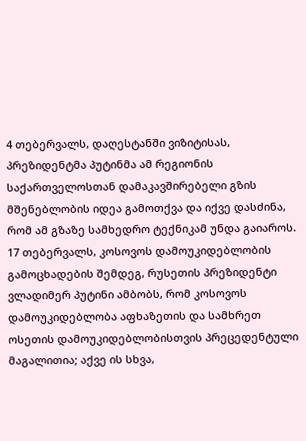4 თებერვალს, დაღესტანში ვიზიტისას, პრეზიდენტმა პუტინმა ამ რეგიონის საქართველოსთან დამაკავშირებელი გზის მშენებლობის იდეა გამოთქვა და იქვე დასძინა, რომ ამ გზაზე სამხედრო ტექნიკამ უნდა გაიაროს.
17 თებერვალს, კოსოვოს დამოუკიდებლობის გამოცხადების შემდეგ, რუსეთის პრეზიდენტი ვლადიმერ პუტინი ამბობს, რომ კოსოვოს დამოუკიდებლობა აფხაზეთის და სამხრეთ ოსეთის დამოუკიდებლობისთვის პრეცედენტული მაგალითია; აქვე ის სხვა,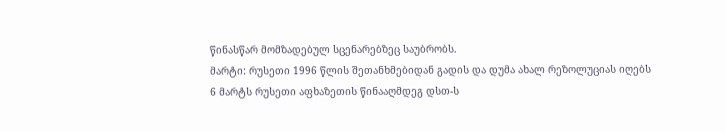წინასწარ მომზადებულ სცენარებზეც საუბრობს.
მარტი: რუსეთი 1996 წლის შეთანხმებიდან გადის და დუმა ახალ რეზოლუციას იღებს
6 მარტს რუსეთი აფხაზეთის წინააღმდეგ დსთ-ს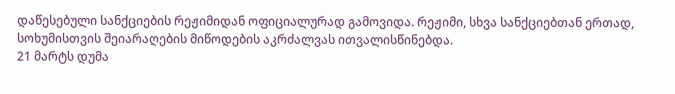დაწესებული სანქციების რეჟიმიდან ოფიციალურად გამოვიდა. რეჟიმი, სხვა სანქციებთან ერთად, სოხუმისთვის შეიარაღების მიწოდების აკრძალვას ითვალისწინებდა.
21 მარტს დუმა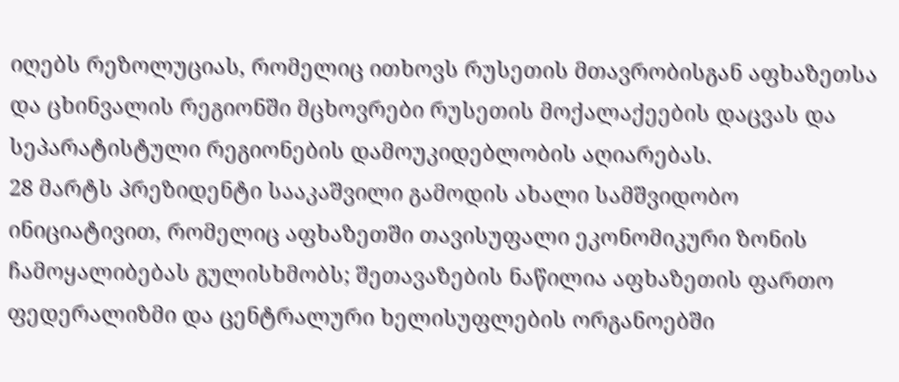იღებს რეზოლუციას, რომელიც ითხოვს რუსეთის მთავრობისგან აფხაზეთსა და ცხინვალის რეგიონში მცხოვრები რუსეთის მოქალაქეების დაცვას და სეპარატისტული რეგიონების დამოუკიდებლობის აღიარებას.
28 მარტს პრეზიდენტი სააკაშვილი გამოდის ახალი სამშვიდობო ინიციატივით, რომელიც აფხაზეთში თავისუფალი ეკონომიკური ზონის ჩამოყალიბებას გულისხმობს; შეთავაზების ნაწილია აფხაზეთის ფართო ფედერალიზმი და ცენტრალური ხელისუფლების ორგანოებში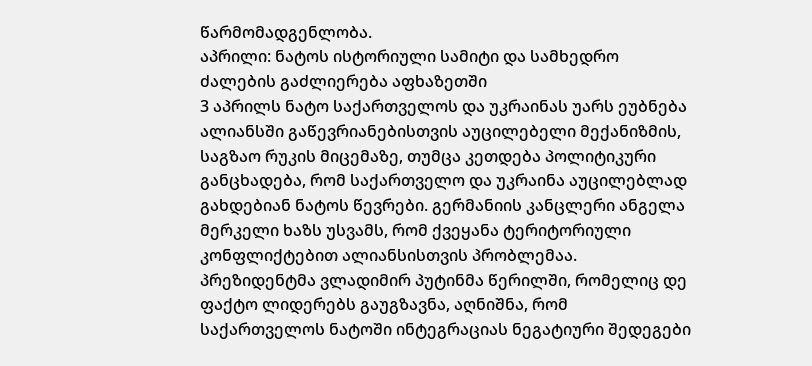წარმომადგენლობა.
აპრილი: ნატოს ისტორიული სამიტი და სამხედრო ძალების გაძლიერება აფხაზეთში
3 აპრილს ნატო საქართველოს და უკრაინას უარს ეუბნება ალიანსში გაწევრიანებისთვის აუცილებელი მექანიზმის, საგზაო რუკის მიცემაზე, თუმცა კეთდება პოლიტიკური განცხადება, რომ საქართველო და უკრაინა აუცილებლად გახდებიან ნატოს წევრები. გერმანიის კანცლერი ანგელა მერკელი ხაზს უსვამს, რომ ქვეყანა ტერიტორიული კონფლიქტებით ალიანსისთვის პრობლემაა.
პრეზიდენტმა ვლადიმირ პუტინმა წერილში, რომელიც დე ფაქტო ლიდერებს გაუგზავნა, აღნიშნა, რომ საქართველოს ნატოში ინტეგრაციას ნეგატიური შედეგები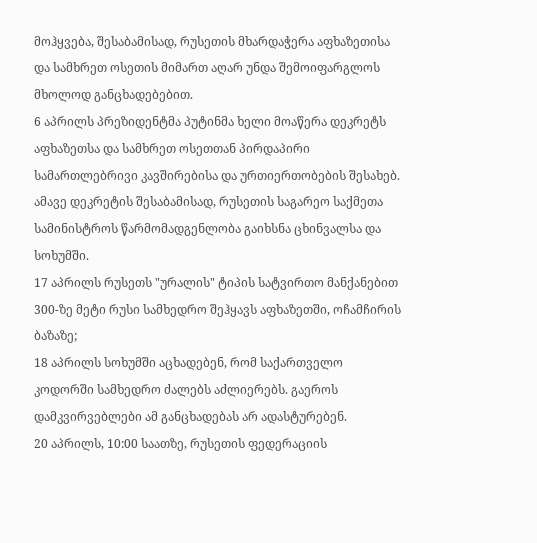მოჰყვება, შესაბამისად, რუსეთის მხარდაჭერა აფხაზეთისა და სამხრეთ ოსეთის მიმართ აღარ უნდა შემოიფარგლოს მხოლოდ განცხადებებით.
6 აპრილს პრეზიდენტმა პუტინმა ხელი მოაწერა დეკრეტს აფხაზეთსა და სამხრეთ ოსეთთან პირდაპირი სამართლებრივი კავშირებისა და ურთიერთობების შესახებ. ამავე დეკრეტის შესაბამისად, რუსეთის საგარეო საქმეთა სამინისტროს წარმომადგენლობა გაიხსნა ცხინვალსა და სოხუმში.
17 აპრილს რუსეთს "ურალის" ტიპის სატვირთო მანქანებით 300-ზე მეტი რუსი სამხედრო შეჰყავს აფხაზეთში, ოჩამჩირის ბაზაზე;
18 აპრილს სოხუმში აცხადებენ, რომ საქართველო კოდორში სამხედრო ძალებს აძლიერებს. გაეროს დამკვირვებლები ამ განცხადებას არ ადასტურებენ.
20 აპრილს, 10:00 საათზე, რუსეთის ფედერაციის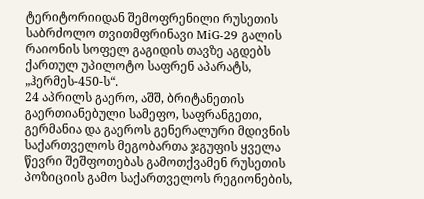ტერიტორიიდან შემოფრენილი რუსეთის საბრძოლო თვითმფრინავი MiG-29 გალის რაიონის სოფელ გაგიდის თავზე აგდებს ქართულ უპილოტო საფრენ აპარატს, „ჰერმეს-450-ს“.
24 აპრილს გაერო, აშშ, ბრიტანეთის გაერთიანებული სამეფო, საფრანგეთი, გერმანია და გაეროს გენერალური მდივნის საქართველოს მეგობართა ჯგუფის ყველა წევრი შეშფოთებას გამოთქვამენ რუსეთის პოზიციის გამო საქართველოს რეგიონების,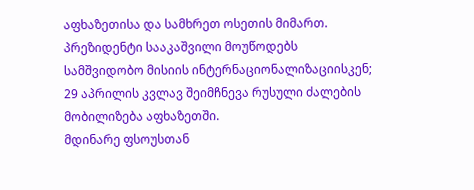აფხაზეთისა და სამხრეთ ოსეთის მიმართ. პრეზიდენტი სააკაშვილი მოუწოდებს სამშვიდობო მისიის ინტერნაციონალიზაციისკენ;
29 აპრილის კვლავ შეიმჩნევა რუსული ძალების მობილიზება აფხაზეთში.
მდინარე ფსოუსთან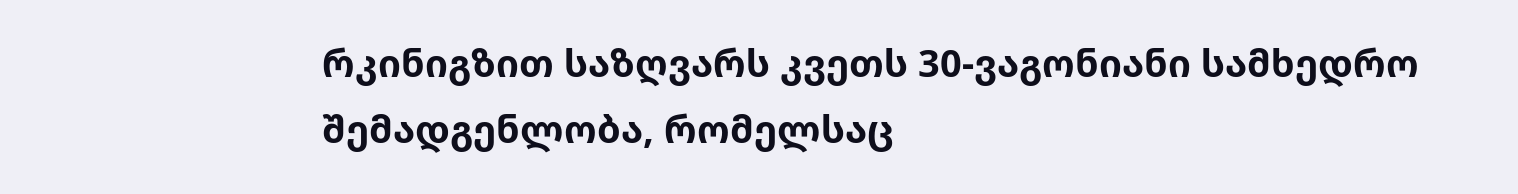რკინიგზით საზღვარს კვეთს 30-ვაგონიანი სამხედრო შემადგენლობა, რომელსაც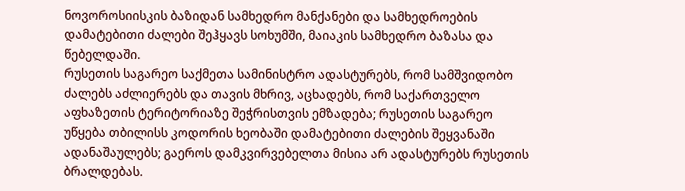ნოვოროსიისკის ბაზიდან სამხედრო მანქანები და სამხედროების დამატებითი ძალები შეჰყავს სოხუმში, მაიაკის სამხედრო ბაზასა და წებელდაში.
რუსეთის საგარეო საქმეთა სამინისტრო ადასტურებს, რომ სამშვიდობო ძალებს აძლიერებს და თავის მხრივ, აცხადებს, რომ საქართველო აფხაზეთის ტერიტორიაზე შეჭრისთვის ემზადება; რუსეთის საგარეო უწყება თბილისს კოდორის ხეობაში დამატებითი ძალების შეყვანაში ადანაშაულებს; გაეროს დამკვირვებელთა მისია არ ადასტურებს რუსეთის ბრალდებას.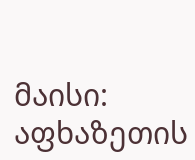მაისი: აფხაზეთის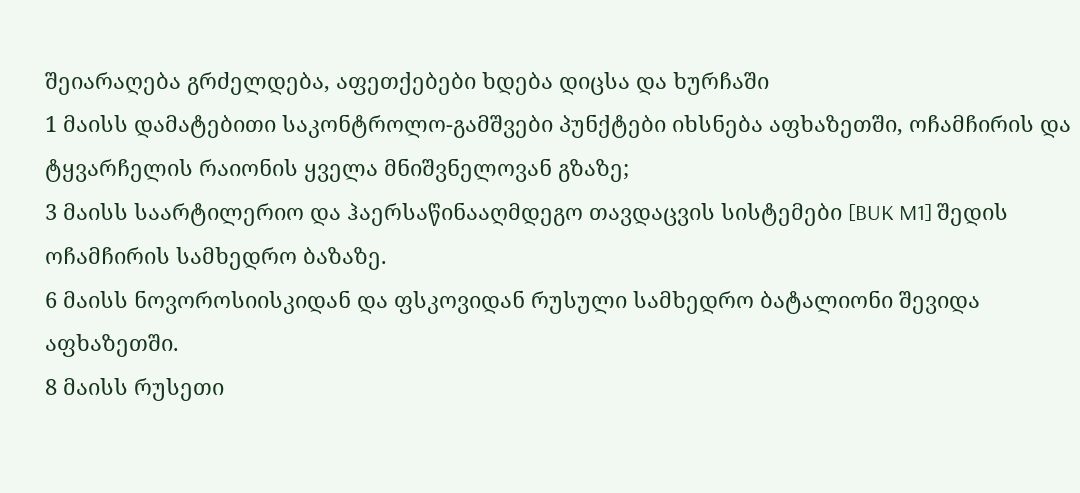შეიარაღება გრძელდება, აფეთქებები ხდება დიცსა და ხურჩაში
1 მაისს დამატებითი საკონტროლო-გამშვები პუნქტები იხსნება აფხაზეთში, ოჩამჩირის და ტყვარჩელის რაიონის ყველა მნიშვნელოვან გზაზე;
3 მაისს საარტილერიო და ჰაერსაწინააღმდეგო თავდაცვის სისტემები [BUK M1] შედის ოჩამჩირის სამხედრო ბაზაზე.
6 მაისს ნოვოროსიისკიდან და ფსკოვიდან რუსული სამხედრო ბატალიონი შევიდა აფხაზეთში.
8 მაისს რუსეთი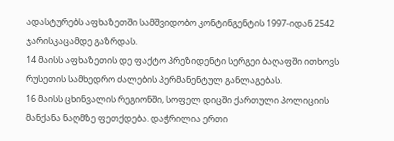ადასტურებს აფხაზეთში სამშვიდობო კონტინგენტის 1997-იდან 2542 ჯარისკაცამდე გაზრდას.
14 მაისს აფხაზეთის დე ფაქტო პრეზიდენტი სერგეი ბაღაფში ითხოვს რუსეთის სამხედრო ძალების პერმანენტულ განლაგებას.
16 მაისს ცხინვალის რეგიონში, სოფელ დიცში ქართული პოლიციის მანქანა ნაღმზე ფეთქდება. დაჭრილია ერთი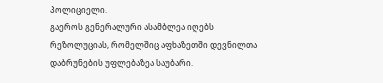პოლიციელი.
გაეროს გენერალური ასამბლეა იღებს რეზოლუციას, რომელშიც აფხაზეთში დევნილთა დაბრუნების უფლებაზეა საუბარი.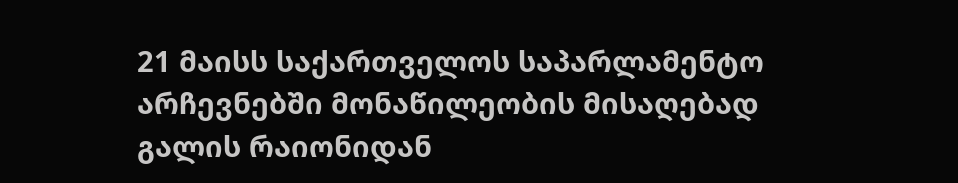21 მაისს საქართველოს საპარლამენტო არჩევნებში მონაწილეობის მისაღებად გალის რაიონიდან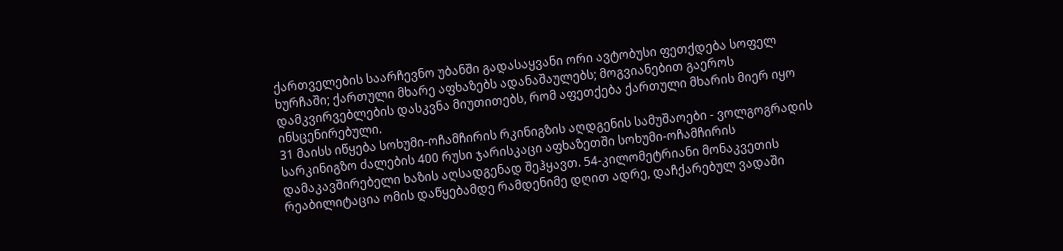ქართველების საარჩევნო უბანში გადასაყვანი ორი ავტობუსი ფეთქდება სოფელ ხურჩაში; ქართული მხარე აფხაზებს ადანაშაულებს; მოგვიანებით გაეროს დამკვირვებლების დასკვნა მიუთითებს, რომ აფეთქება ქართული მხარის მიერ იყო ინსცენირებული.
31 მაისს იწყება სოხუმი-ოჩამჩირის რკინიგზის აღდგენის სამუშაოები - ვოლგოგრადის სარკინიგზო ძალების 400 რუსი ჯარისკაცი აფხაზეთში სოხუმი-ოჩამჩირის დამაკავშირებელი ხაზის აღსადგენად შეჰყავთ. 54-კილომეტრიანი მონაკვეთის რეაბილიტაცია ომის დაწყებამდე რამდენიმე დღით ადრე, დაჩქარებულ ვადაში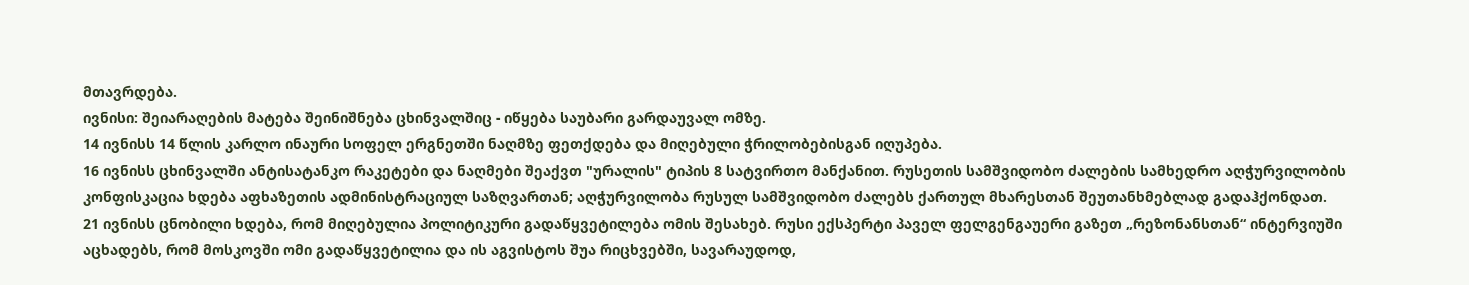მთავრდება.
ივნისი: შეიარაღების მატება შეინიშნება ცხინვალშიც - იწყება საუბარი გარდაუვალ ომზე.
14 ივნისს 14 წლის კარლო ინაური სოფელ ერგნეთში ნაღმზე ფეთქდება და მიღებული ჭრილობებისგან იღუპება.
16 ივნისს ცხინვალში ანტისატანკო რაკეტები და ნაღმები შეაქვთ "ურალის" ტიპის 8 სატვირთო მანქანით. რუსეთის სამშვიდობო ძალების სამხედრო აღჭურვილობის კონფისკაცია ხდება აფხაზეთის ადმინისტრაციულ საზღვართან; აღჭურვილობა რუსულ სამშვიდობო ძალებს ქართულ მხარესთან შეუთანხმებლად გადაჰქონდათ.
21 ივნისს ცნობილი ხდება, რომ მიღებულია პოლიტიკური გადაწყვეტილება ომის შესახებ. რუსი ექსპერტი პაველ ფელგენგაუერი გაზეთ „რეზონანსთან“ ინტერვიუში აცხადებს, რომ მოსკოვში ომი გადაწყვეტილია და ის აგვისტოს შუა რიცხვებში, სავარაუდოდ,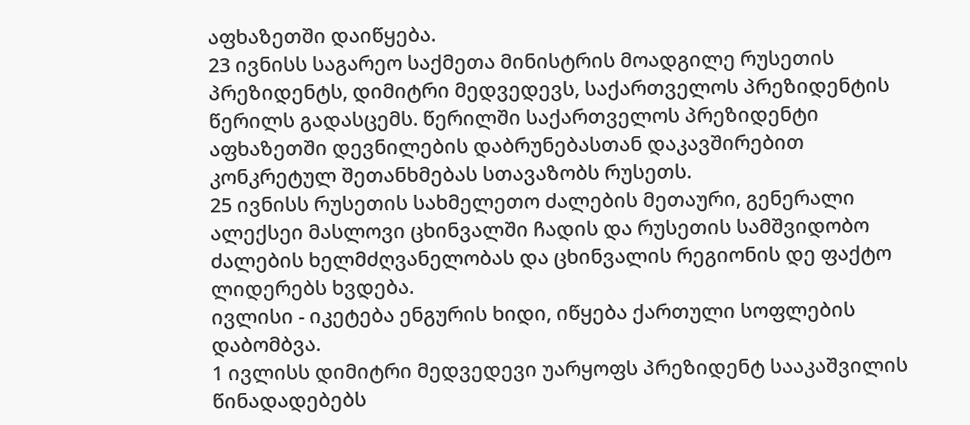აფხაზეთში დაიწყება.
23 ივნისს საგარეო საქმეთა მინისტრის მოადგილე რუსეთის პრეზიდენტს, დიმიტრი მედვედევს, საქართველოს პრეზიდენტის წერილს გადასცემს. წერილში საქართველოს პრეზიდენტი აფხაზეთში დევნილების დაბრუნებასთან დაკავშირებით კონკრეტულ შეთანხმებას სთავაზობს რუსეთს.
25 ივნისს რუსეთის სახმელეთო ძალების მეთაური, გენერალი ალექსეი მასლოვი ცხინვალში ჩადის და რუსეთის სამშვიდობო ძალების ხელმძღვანელობას და ცხინვალის რეგიონის დე ფაქტო ლიდერებს ხვდება.
ივლისი - იკეტება ენგურის ხიდი, იწყება ქართული სოფლების დაბომბვა.
1 ივლისს დიმიტრი მედვედევი უარყოფს პრეზიდენტ სააკაშვილის წინადადებებს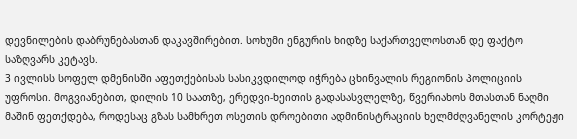დევნილების დაბრუნებასთან დაკავშირებით. სოხუმი ენგურის ხიდზე საქართველოსთან დე ფაქტო საზღვარს კეტავს.
3 ივლისს სოფელ დმენისში აფეთქებისას სასიკვდილოდ იჭრება ცხინვალის რეგიონის პოლიციის უფროსი. მოგვიანებით, დილის 10 საათზე, ერედვი-ხეითის გადასასვლელზე, წვერიახოს მთასთან ნაღმი მაშინ ფეთქდება, როდესაც გზას სამხრეთ ოსეთის დროებითი ადმინისტრაციის ხელმძღვანელის კორტეჟი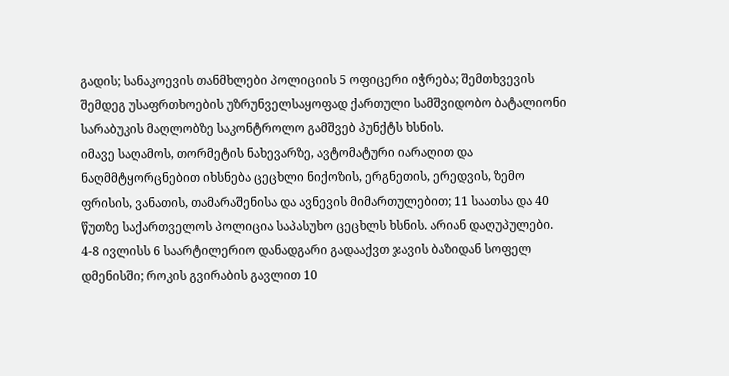გადის; სანაკოევის თანმხლები პოლიციის 5 ოფიცერი იჭრება; შემთხვევის შემდეგ უსაფრთხოების უზრუნველსაყოფად ქართული სამშვიდობო ბატალიონი სარაბუკის მაღლობზე საკონტროლო გამშვებ პუნქტს ხსნის.
იმავე საღამოს, თორმეტის ნახევარზე, ავტომატური იარაღით და ნაღმმტყორცნებით იხსნება ცეცხლი ნიქოზის, ერგნეთის, ერედვის, ზემო ფრისის, ვანათის, თამარაშენისა და ავნევის მიმართულებით; 11 საათსა და 40 წუთზე საქართველოს პოლიცია საპასუხო ცეცხლს ხსნის. არიან დაღუპულები.
4-8 ივლისს 6 საარტილერიო დანადგარი გადააქვთ ჯავის ბაზიდან სოფელ დმენისში; როკის გვირაბის გავლით 10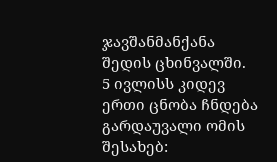ჯავშანმანქანა შედის ცხინვალში.
5 ივლისს კიდევ ერთი ცნობა ჩნდება გარდაუვალი ომის შესახებ: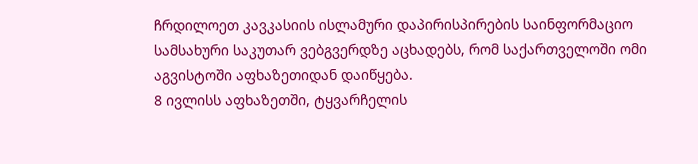ჩრდილოეთ კავკასიის ისლამური დაპირისპირების საინფორმაციო სამსახური საკუთარ ვებგვერდზე აცხადებს, რომ საქართველოში ომი აგვისტოში აფხაზეთიდან დაიწყება.
8 ივლისს აფხაზეთში, ტყვარჩელის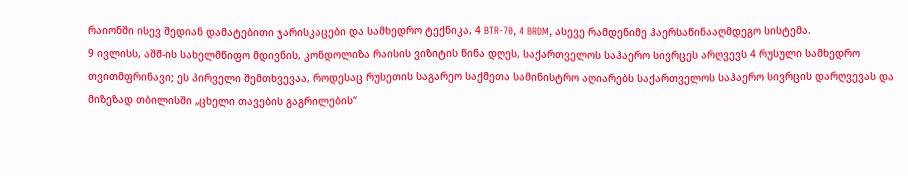რაიონში ისევ შედიან დამატებითი ჯარისკაცები და სამხედრო ტექნიკა, 4 BTR-70, 4 BRDM, ასევე რამდენიმე ჰაერსაწინააღმდეგო სისტემა.
9 ივლისს, აშშ-ის სახელმწიფო მდივნის, კონდოლიზა რაისის ვიზიტის წინა დღეს, საქართველოს საჰაერო სივრცეს არღვევს 4 რუსული სამხედრო თვითმფრინავი; ეს პირველი შემთხვევაა, როდესაც რუსეთის საგარეო საქმეთა სამინისტრო აღიარებს საქართველოს საჰაერო სივრცის დარღვევას და მიზეზად თბილისში „ცხელი თავების გაგრილების“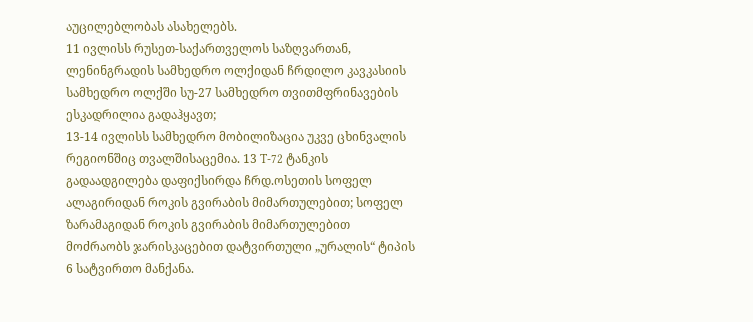აუცილებლობას ასახელებს.
11 ივლისს რუსეთ-საქართველოს საზღვართან, ლენინგრადის სამხედრო ოლქიდან ჩრდილო კავკასიის სამხედრო ოლქში სუ-27 სამხედრო თვითმფრინავების ესკადრილია გადაჰყავთ;
13-14 ივლისს სამხედრო მობილიზაცია უკვე ცხინვალის რეგიონშიც თვალშისაცემია. 13 T-72 ტანკის გადაადგილება დაფიქსირდა ჩრდ.ოსეთის სოფელ ალაგირიდან როკის გვირაბის მიმართულებით; სოფელ ზარამაგიდან როკის გვირაბის მიმართულებით მოძრაობს ჯარისკაცებით დატვირთული „ურალის“ ტიპის 6 სატვირთო მანქანა.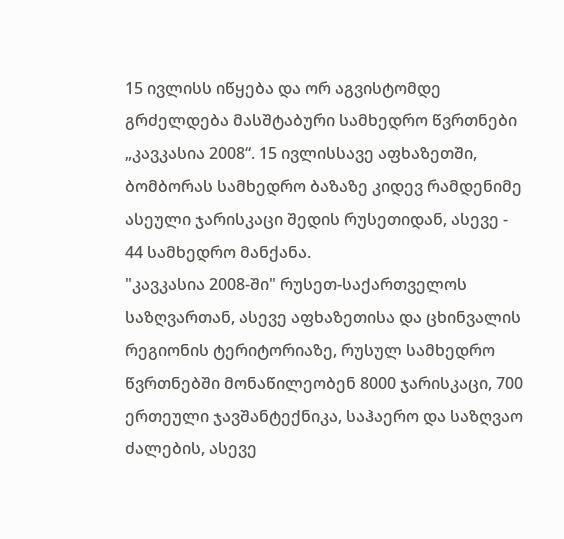15 ივლისს იწყება და ორ აგვისტომდე გრძელდება მასშტაბური სამხედრო წვრთნები „კავკასია 2008“. 15 ივლისსავე აფხაზეთში, ბომბორას სამხედრო ბაზაზე კიდევ რამდენიმე ასეული ჯარისკაცი შედის რუსეთიდან, ასევე - 44 სამხედრო მანქანა.
"კავკასია 2008-ში" რუსეთ-საქართველოს საზღვართან, ასევე აფხაზეთისა და ცხინვალის რეგიონის ტერიტორიაზე, რუსულ სამხედრო წვრთნებში მონაწილეობენ 8000 ჯარისკაცი, 700 ერთეული ჯავშანტექნიკა, საჰაერო და საზღვაო ძალების, ასევე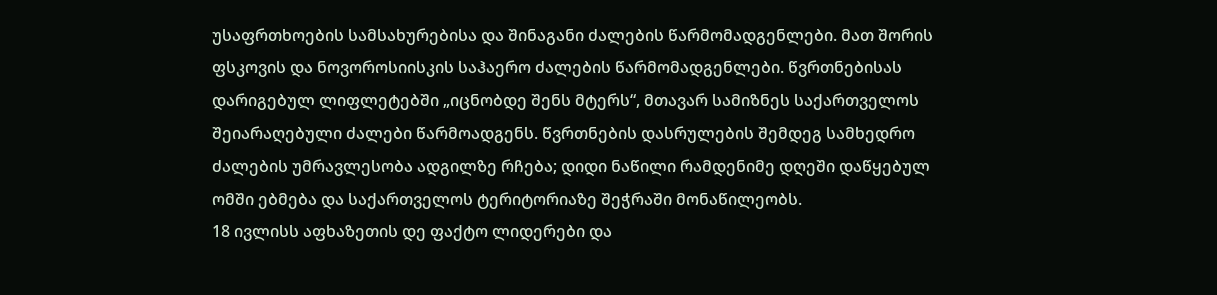უსაფრთხოების სამსახურებისა და შინაგანი ძალების წარმომადგენლები. მათ შორის ფსკოვის და ნოვოროსიისკის საჰაერო ძალების წარმომადგენლები. წვრთნებისას დარიგებულ ლიფლეტებში „იცნობდე შენს მტერს“, მთავარ სამიზნეს საქართველოს შეიარაღებული ძალები წარმოადგენს. წვრთნების დასრულების შემდეგ სამხედრო ძალების უმრავლესობა ადგილზე რჩება; დიდი ნაწილი რამდენიმე დღეში დაწყებულ ომში ებმება და საქართველოს ტერიტორიაზე შეჭრაში მონაწილეობს.
18 ივლისს აფხაზეთის დე ფაქტო ლიდერები და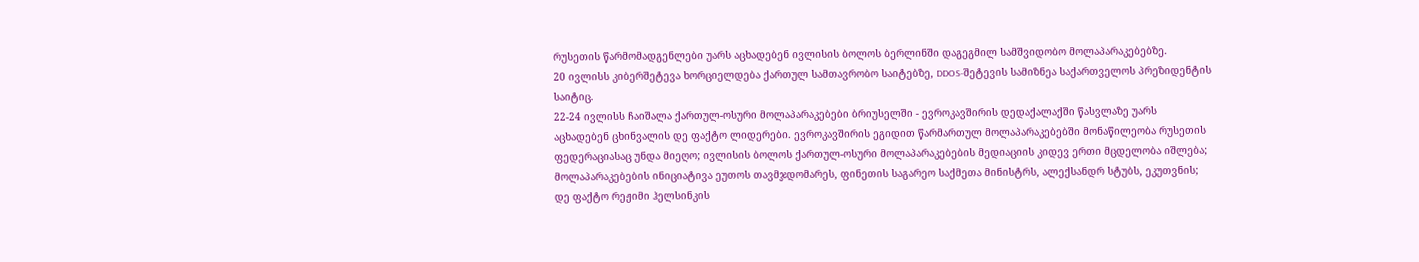რუსეთის წარმომადგენლები უარს აცხადებენ ივლისის ბოლოს ბერლინში დაგეგმილ სამშვიდობო მოლაპარაკებებზე.
20 ივლისს კიბერშეტევა ხორციელდება ქართულ სამთავრობო საიტებზე, DDOS-შეტევის სამიზნეა საქართველოს პრეზიდენტის საიტიც.
22-24 ივლისს ჩაიშალა ქართულ-ოსური მოლაპარაკებები ბრიუსელში - ევროკავშირის დედაქალაქში წასვლაზე უარს აცხადებენ ცხინვალის დე ფაქტო ლიდერები. ევროკავშირის ეგიდით წარმართულ მოლაპარაკებებში მონაწილეობა რუსეთის ფედერაციასაც უნდა მიეღო; ივლისის ბოლოს ქართულ-ოსური მოლაპარაკებების მედიაციის კიდევ ერთი მცდელობა იშლება; მოლაპარაკებების ინიციატივა ეუთოს თავმჯდომარეს, ფინეთის საგარეო საქმეთა მინისტრს, ალექსანდრ სტუბს, ეკუთვნის; დე ფაქტო რეჟიმი ჰელსინკის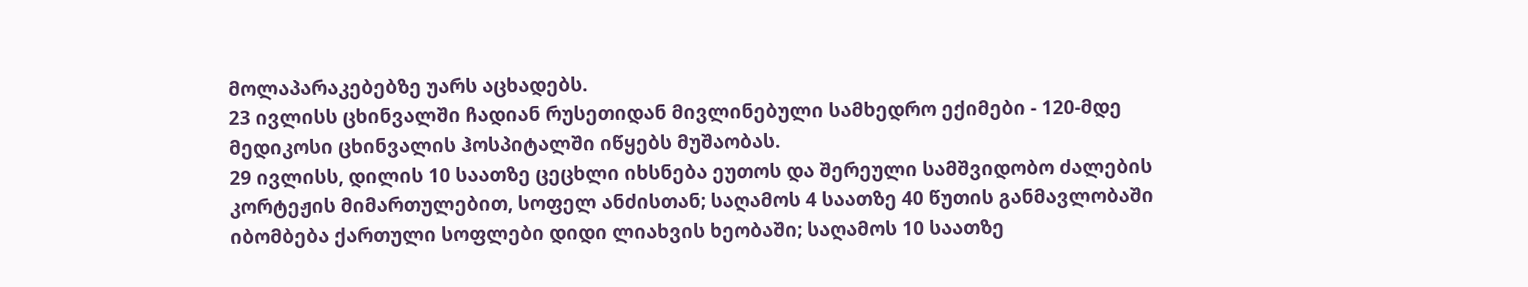მოლაპარაკებებზე უარს აცხადებს.
23 ივლისს ცხინვალში ჩადიან რუსეთიდან მივლინებული სამხედრო ექიმები - 120-მდე მედიკოსი ცხინვალის ჰოსპიტალში იწყებს მუშაობას.
29 ივლისს, დილის 10 საათზე ცეცხლი იხსნება ეუთოს და შერეული სამშვიდობო ძალების კორტეჟის მიმართულებით, სოფელ ანძისთან; საღამოს 4 საათზე 40 წუთის განმავლობაში იბომბება ქართული სოფლები დიდი ლიახვის ხეობაში; საღამოს 10 საათზე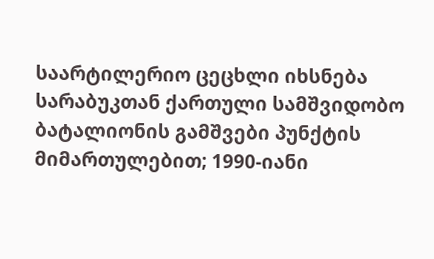საარტილერიო ცეცხლი იხსნება სარაბუკთან ქართული სამშვიდობო ბატალიონის გამშვები პუნქტის მიმართულებით; 1990-იანი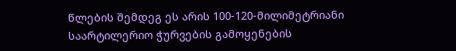წლების შემდეგ ეს არის 100-120-მილიმეტრიანი საარტილერიო ჭურვების გამოყენების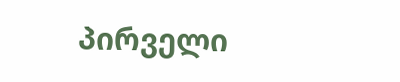პირველი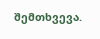შემთხვევა.